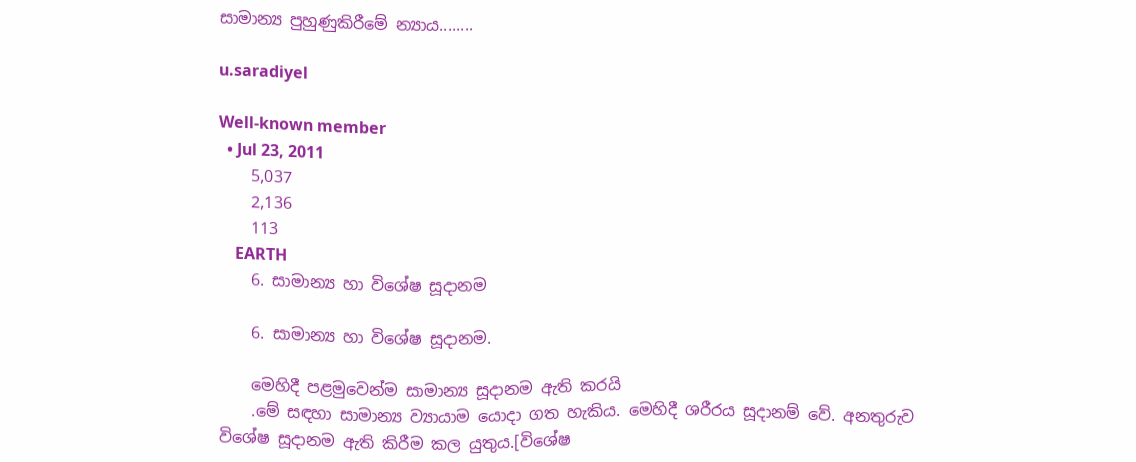සාමාන්‍ය පුහුණුකිරීමේ න්‍යාය........

u.saradiyel

Well-known member
  • Jul 23, 2011
    5,037
    2,136
    113
    EARTH
    6. සාමාන්‍ය හා විශේෂ සූදානම

    6. සාමාන්‍ය හා විශේෂ සූදානම.

    මෙහිදී පළමුවෙන්ම සාමාන්‍ය සූදානම ඇති කරයි
    .මේ සඳහා සාමාන්‍ය ව්‍යායාම යොදා ගත හැකිය. මෙහිදී ශරීරය සූදානම් වේ. අනතුරුව විශේෂ සූදානම ඇති කිරීම කල යුතුය.[විශේෂ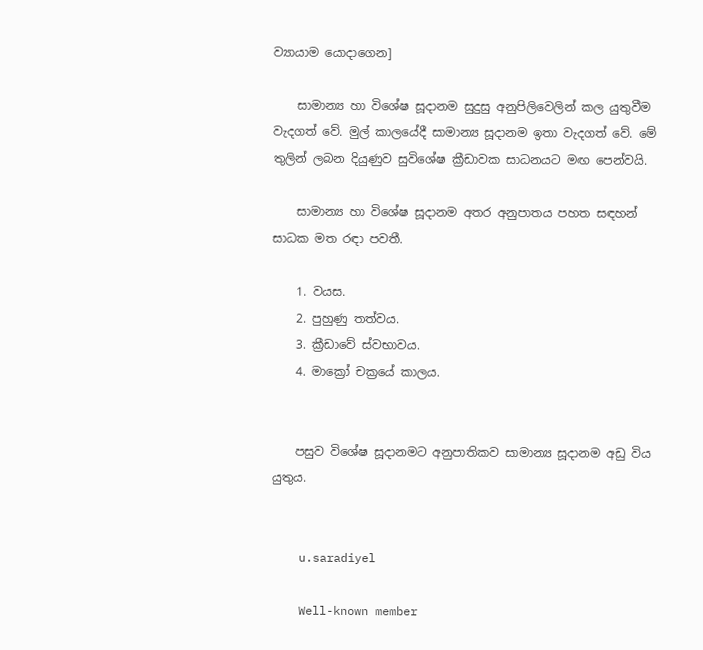ව්‍යායාම යොදාගෙන]

    සාමාන්‍ය හා විශේෂ සූදානම සුදුසු අනුපිලිවෙලින් කල යුතුවීම වැදගත් වේ. මුල් කාලයේදී සාමාන්‍ය සූදානම ඉතා වැදගත් වේ. මේ තුලින් ලබන දියුණුව සුවිශේෂ ක්‍රීඩාවක සාධනයට මඟ පෙන්වයි.

    සාමාන්‍ය හා විශේෂ සූදානම අතර අනුපාතය පහත සඳහන් සාධක මත රඳා පවතී.

    1. වයස.
    2. පුහුණු තත්වය.
    3. ක්‍රීඩාවේ ස්වභාවය.
    4. මාක්‍රෝ චක්‍රයේ කාලය.


    පසුව විශේෂ සූදානමට අනුපාතිකව සාමාන්‍ය සූදානම අඩු විය යුතුය.


    u.saradiyel

    Well-known member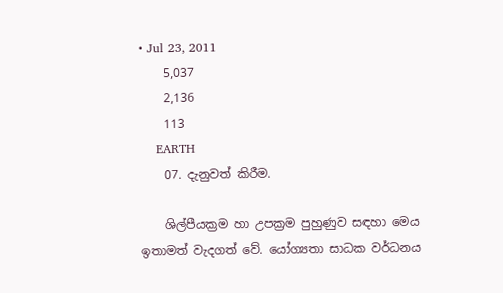• Jul 23, 2011
    5,037
    2,136
    113
    EARTH
    07. දැනුවත් කිරීම.

    ශිල්පීයක්‍රම හා උපක්‍රම පුහුණුව සඳහා මෙය ඉතාමත් වැදගත් වේ. යෝග්‍යතා සාධක වර්ධනය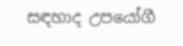සඳහාද උපයෝගී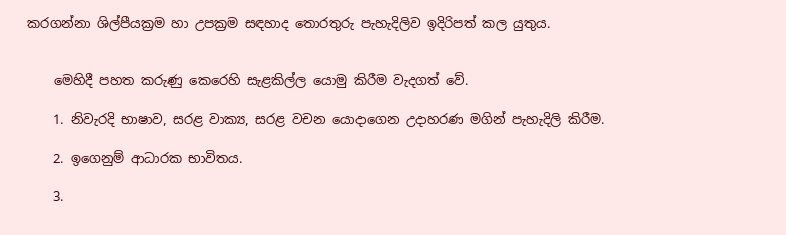කරගන්නා ශිල්පීයක්‍රම හා උපක්‍රම සඳහාද තොරතුරු පැහැදිලිව ඉදිරිපත් කල යුතුය.


    මෙහිදී පහත කරුණු කෙරෙහි සැළකිල්ල යොමු කිරීම වැදගත් වේ.

    1. නිවැරදි භාෂාව, සරළ වාක්‍ය, සරළ වචන යොදාගෙන උදාහරණ මගින් පැහැදිලි කිරීම.

    2. ඉගෙනුම් ආධාරක භාවිතය.

    3.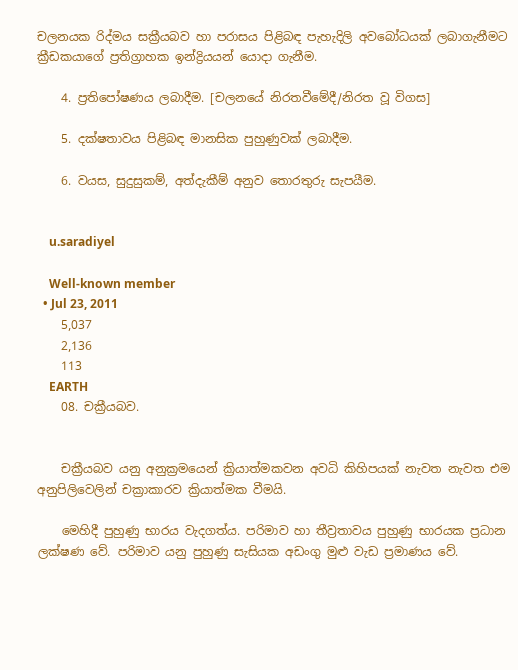චලනයක රිද්මය සක්‍රීයබව හා පරාසය පිළිබඳ පැහැදිලි අවබෝධයක් ලබාගැනීමට ක්‍රීඩකයාගේ ප්‍රතිග්‍රාහක ඉන්ද්‍රියයන් යොදා ගැනීම.

    4. ප්‍රතිපෝෂණය ලබාදීම. [චලනයේ නිරතවීමේදී/නිරත වූ විගස]

    5. දක්ෂතාවය පිළිබඳ මානසික පුහුණුවක් ලබාදීම.

    6. වයස, සුදුසුකම්, අත්දැකීම් අනුව තොරතුරු සැපයීම.


    u.saradiyel

    Well-known member
  • Jul 23, 2011
    5,037
    2,136
    113
    EARTH
    08. චක්‍රීයබව.


    චක්‍රීයබව යනු අනුක්‍රමයෙන් ක්‍රියාත්මකවන අවධි කිහිපයක් නැවත නැවත එම අනුපිලිවෙලින් චක්‍රාකාරව ක්‍රියාත්මක වීමයි.

    මෙහිදී පුහුණු භාරය වැදගත්ය. පරිමාව හා තීව්‍රතාවය පුහුණු භාරයක ප්‍රධාන ලක්ෂණ වේ. පරිමාව යනු පුහුණු සැසියක අඩංගු මුළු වැඩ ප්‍රමාණය වේ.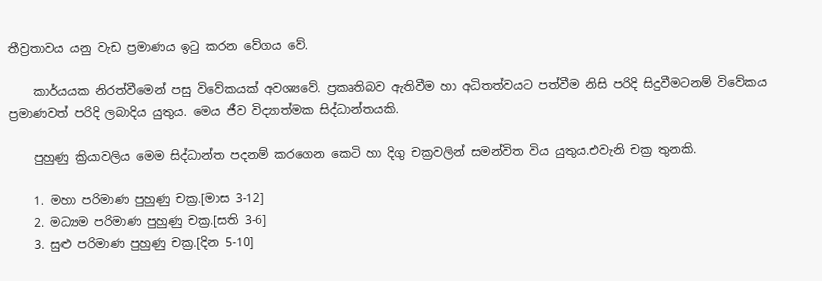තීව්‍රතාවය යනු වැඩ ප්‍රමාණය ඉටු කරන වේගය වේ.

    කාර්යයක නිරත්වීමෙන් පසු විවේකයක් අවශ්‍යවේ. ප්‍රකෘතිබව ඇතිවීම හා අධිතත්වයට පත්වීම නිසි පරිදි සිදුවීමටනම් විවේකය ප්‍රමාණවත් පරිදි ලබාදිය යුතුය. මෙය ජීව විද්‍යාත්මක සිද්ධාන්තයකි.

    පුහුණු ක්‍රියාවලිය මෙම සිද්ධාන්ත පදනම් කරගෙන කෙටි හා දිගු චක්‍රවලින් සමන්විත විය යුතුය.එවැනි චක්‍ර තුනකි.

    1. මහා පරිමාණ පුහුණු චක්‍ර.[මාස 3-12]
    2. මධ්‍යම පරිමාණ පුහුණු චක්‍ර.[සති 3-6]
    3. සුළු පරිමාණ පුහුණු චක්‍ර.[දින 5-10]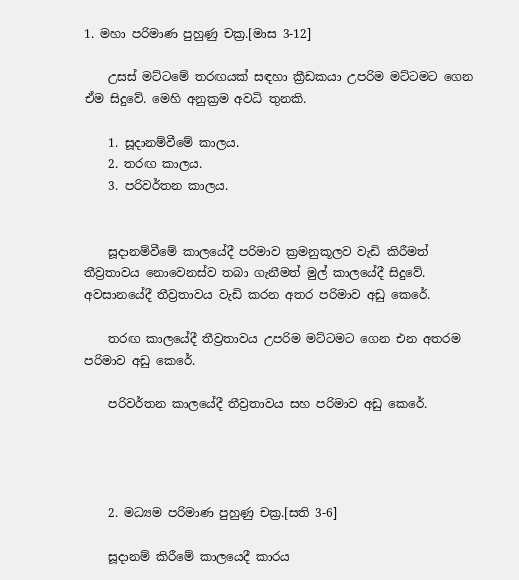1. මහා පරිමාණ පුහුණු චක්‍ර.[මාස 3-12]

    උසස් මට්ටමේ තරඟයක් සඳහා ක්‍රීඩකයා උපරිම මට්ටමට ගෙන ඒම සිදුවේ. මෙහි අනුක්‍රම අවධි තුනකි.

    1. සූදානම්වීමේ කාලය.
    2. තරඟ කාලය.
    3. පරිවර්තන කාලය.


    සූදානම්වීමේ කාලයේදී පරිමාව ක්‍රමනුකූලව වැඩි කිරීමත් තීව්‍රතාවය නොවෙනස්ව තබා ගැනීමත් මුල් කාලයේදී සිදුවේ. අවසානයේදී තීව්‍රතාවය වැඩි කරන අතර පරිමාව අඩු කෙරේ.

    තරඟ කාලයේදී තීව්‍රතාවය උපරිම මට්ටමට ගෙන එන අතරම පරිමාව අඩු කෙරේ.

    පරිවර්තන කාලයේදී තීව්‍රතාවය සහ පරිමාව අඩු කෙරේ.




    2. මධ්‍යම පරිමාණ පුහුණු චක්‍ර.[සති 3-6]

    සූදානම් කිරීමේ කාලයෙදී කාරය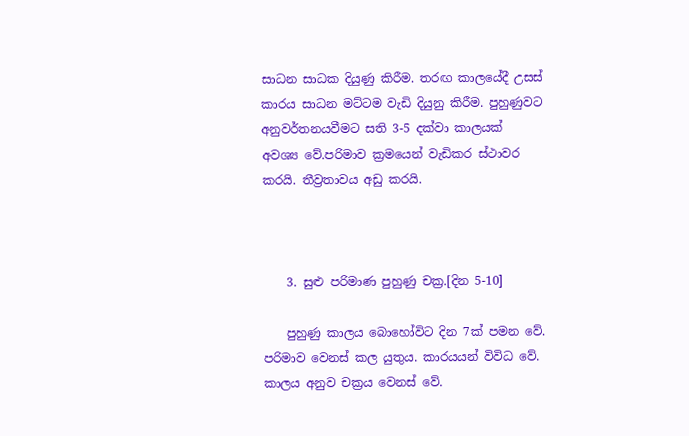සාධන සාධක දියුණු කිරීම. තරඟ කාලයේදී උසස් කාරය සාධන මට්ටම වැඩි දියුනු කිරීම. පුහුණුවට අනුවර්තනයවීමට සති 3-5 දක්වා කාලයක් අවශ්‍ය වේ.පරිමාව ක්‍රමයෙන් වැඩිකර ස්ථාවර කරයි. තීව්‍රතාවය අඩු කරයි.



    3. සුළු පරිමාණ පුහුණු චක්‍ර.[දින 5-10]

    පුහුණු කාලය බොහෝවිට දින 7ක් පමන වේ. පරිමාව වෙනස් කල යුතුය. කාරයයන් විවිධ වේ. කාලය අනුව චක්‍රය වෙනස් වේ.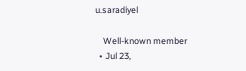u.saradiyel

    Well-known member
  • Jul 23,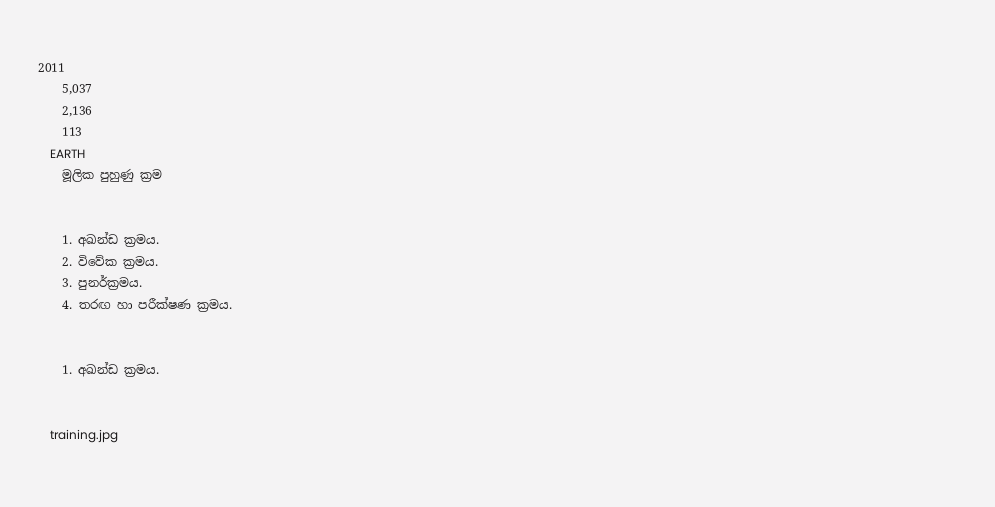2011
    5,037
    2,136
    113
    EARTH
    මූලික පුහුණු ක්‍රම


    1. අඛන්ඩ ක්‍රමය.
    2. විවේක ක්‍රමය.
    3. පුනර්ක්‍රමය.
    4. තරඟ හා පරීක්ෂණ ක්‍රමය.


    1. අඛන්ඩ ක්‍රමය.


    training.jpg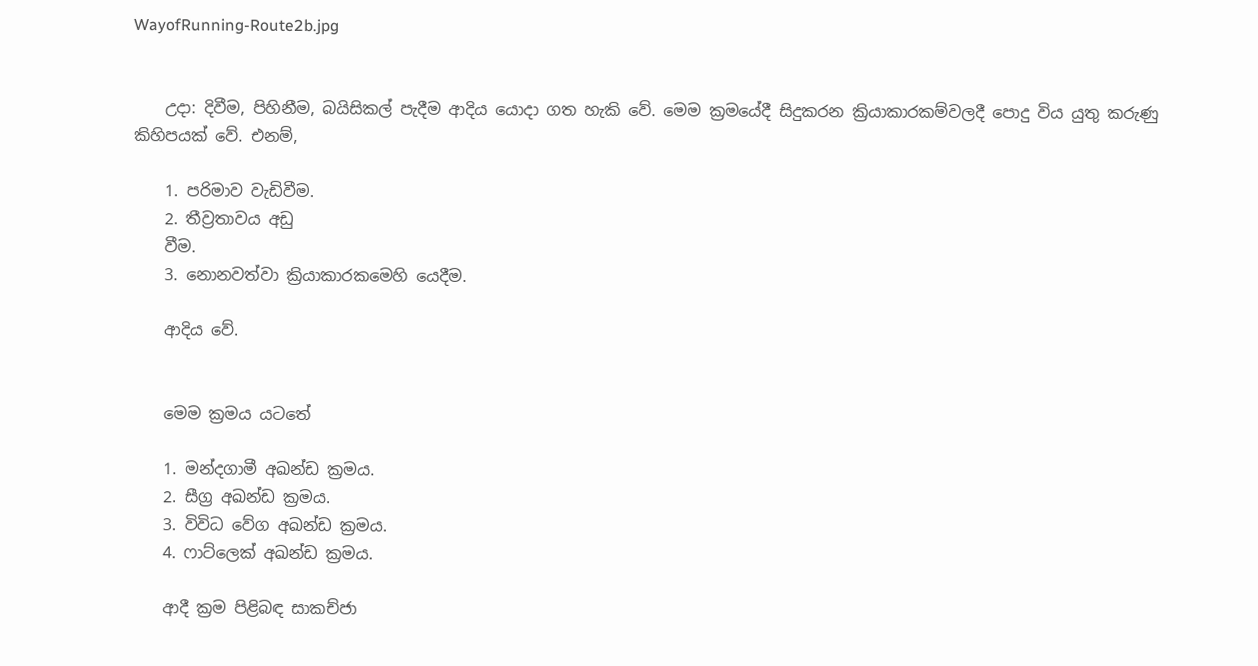WayofRunning-Route2b.jpg


    උදා: දිවීම, පිහිනීම, බයිසිකල් පැදීම ආදිය යොදා ගත හැකි වේ. මෙම ක්‍රමයේදී සිදුකරන ක්‍රියාකාරකම්වලදී පොදු විය යුතු කරුණු කිහිපයක් වේ. එනම්,

    1. පරිමාව වැඩිවීම.
    2. තීව්‍රතාවය අඩු
    වීම.
    3. නොනවත්වා ක්‍රියාකාරකමෙහි යෙදීම.

    ආදිය වේ.


    මෙම ක්‍රමය යටතේ

    1. මන්දගාමී අඛන්ඩ ක්‍රමය.
    2. සීග්‍ර අඛන්ඩ ක්‍රමය.
    3. විවිධ වේග අඛන්ඩ ක්‍රමය.
    4. ෆාට්ලෙක් අඛන්ඩ ක්‍රමය.

    ආදී ක්‍රම පිළිබඳ සාකච්ජා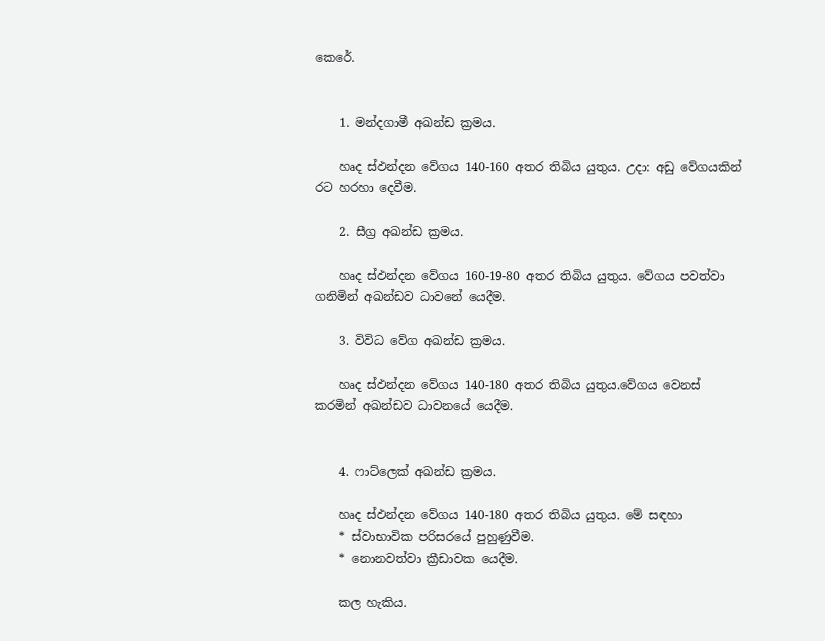කෙරේ.


    1. මන්දගාමී අඛන්ඩ ක්‍රමය.

    හෘද ස්ඵන්දන වේගය 140-160 අතර තිබිය යුතුය. උදා: අඩු වේගයකින් රට හරහා දෙවීම.

    2. සීග්‍ර අඛන්ඩ ක්‍රමය.

    හෘද ස්ඵන්දන වේගය 160-19-80 අතර තිබිය යුතුය. වේගය පවත්වා ගනිමින් අඛන්ඩව ධාවනේ යෙදීම.

    3. විවිධ වේග අඛන්ඩ ක්‍රමය.

    හෘද ස්ඵන්දන වේගය 140-180 අතර තිබිය යුතුය.වේගය වෙනස් කරමින් අඛන්ඩව ධාවනයේ යෙදීම.


    4. ෆාට්ලෙක් අඛන්ඩ ක්‍රමය.

    හෘද ස්ඵන්දන වේගය 140-180 අතර තිබිය යුතුය. මේ සඳහා
    * ස්වාභාවික පරිසරයේ පුහුණුවීම.
    * නොනවත්වා ක්‍රීඩාවක යෙදීම.

    කල හැකිය.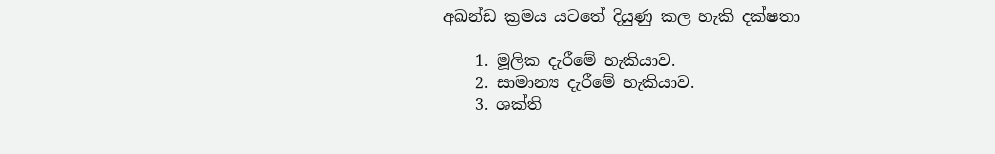අඛන්ඩ ක්‍රමය යටතේ දියුණු කල හැකි දක්ෂතා

    1. මූලික දැරීමේ හැකියාව.
    2. සාමාන්‍ය දැරීමේ හැකියාව.
    3. ශක්ති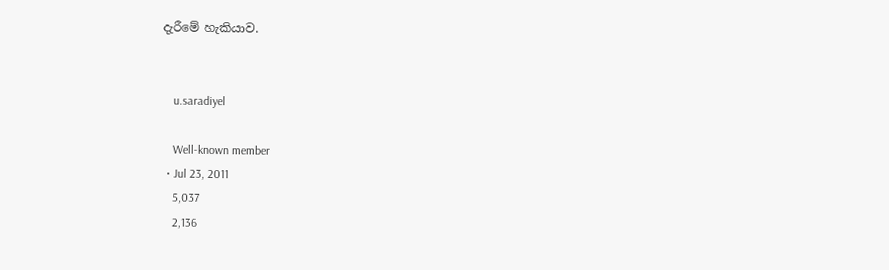දැරීමේ හැකියාව.


    u.saradiyel

    Well-known member
  • Jul 23, 2011
    5,037
    2,136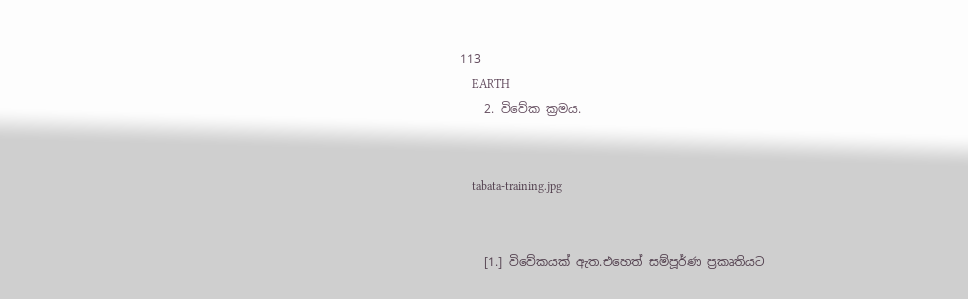113
    EARTH
    2. විවේක ක්‍රමය.


    tabata-training.jpg


    [1.] විවේකයක් ඇත.එහෙත් සම්පූර්ණ ප්‍රකෘතියට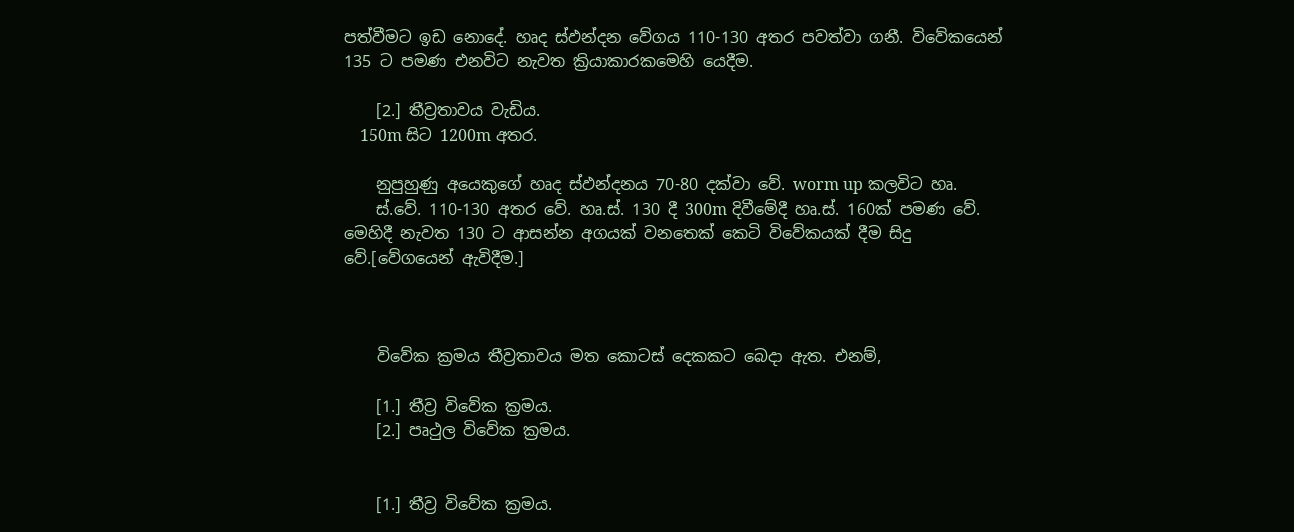පත්වීමට ඉඩ නොදේ. හෘද ස්ඵන්දන වේගය 110-130 අතර පවත්වා ගනී. විවේකයෙන් 135 ට පමණ එනවිට නැවත ක්‍රියාකාරකමෙහි යෙදීම.

    [2.] තීව්‍රතාවය වැඩිය.
    150m සිට 1200m අතර.

    නුපුහුණු අයෙකුගේ හෘද ස්ඵන්දනය 70-80 දක්වා වේ. worm up කලවිට හෘ.
    ස්.වේ. 110-130 අතර වේ. හෘ.ස්. 130 දී 300m දිවීමේදී හෘ.ස්. 160ක් පමණ වේ. මෙහිදී නැවත 130 ට ආසන්න අගයක් වනතෙක් කෙටි විවේකයක් දීම සිදු වේ.[වේගයෙන් ඇවිදීම.]



    විවේක ක්‍රමය තීව්‍රතාවය මත කොටස් දෙකකට බෙදා ඇත. එනම්,

    [1.] තීව්‍ර විවේක ක්‍රමය.
    [2.] පෘථුල විවේක ක්‍රමය.


    [1.] තීව්‍ර විවේක ක්‍රමය.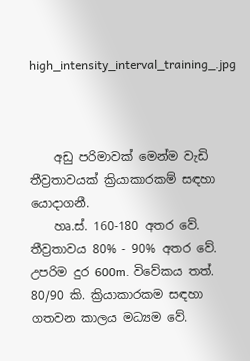high_intensity_interval_training_.jpg



    අඩු පරිමාවක් මෙන්ම වැඩි තීව්‍රතාවයක් ක්‍රියාකාරකම් සඳහා යොදාගනී.
    හෘ.ස්. 160-180 අතර වේ. තීව්‍රතාවය 80% - 90% අතර වේ. උපරිම දුර 600m. විවේකය තත්. 80/90 කි. ක්‍රියාකාරකම සඳහා ගතවන කාලය මධ්‍යම වේ.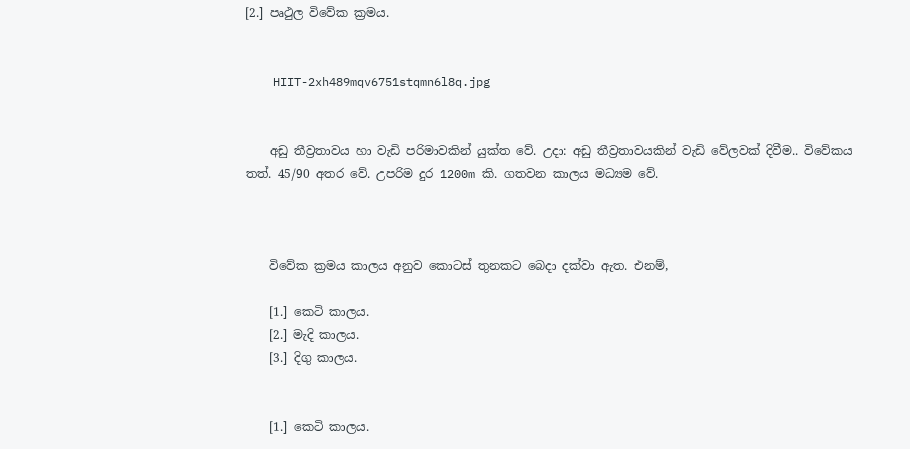[2.] පෘථුල විවේක ක්‍රමය.


    HIIT-2xh489mqv6751stqmn6l8q.jpg


    අඩු තීව්‍රතාවය හා වැඩි පරිමාවකින් යුක්ත වේ. උදා: අඩු තීව්‍රතාවයකින් වැඩි වේලවක් දිවීම.. විවේකය තත්. 45/90 අතර වේ. උපරිම දුර 1200m කි. ගතවන කාලය මධ්‍යම වේ.



    විවේක ක්‍රමය කාලය අනුව කොටස් තුනකට බෙදා දක්වා ඇත. එනම්,

    [1.] කෙටි කාලය.
    [2.] මැදි කාලය.
    [3.] දිගු කාලය.


    [1.] කෙටි කාලය.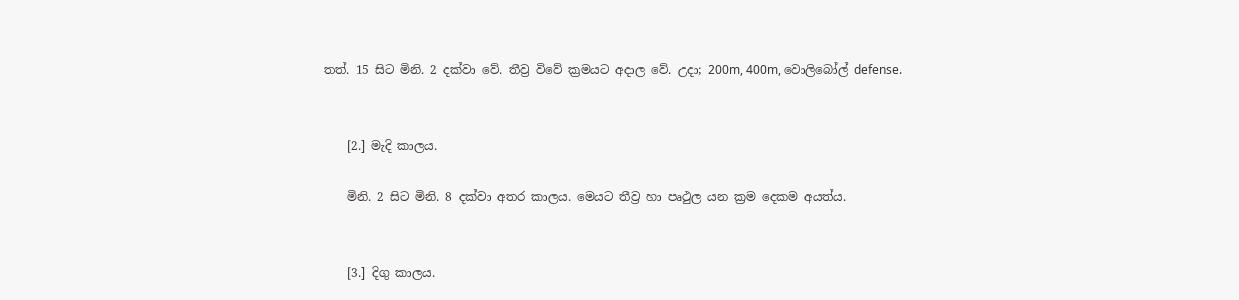තත්. 15 සිට මිනි. 2 දක්වා වේ. තීව්‍ර විවේ ක්‍රමයට අදාල වේ. උදා; 200m, 400m, වොලිබෝල් defense.


    [2.] මැදි කාලය.

    මිනි. 2 සිට මිනි. 8 දක්වා අතර කාලය. මෙයට තීව්‍ර හා පෘථුල යන ක්‍රම දෙකම අයත්ය.


    [3.] දිගු කාලය.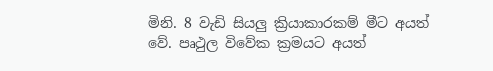මිනි. 8 වැඩි සියලු ක්‍රියාකාරකම් මීට අයත් වේ. පෘථුල විවේක ක්‍රමයට අයත්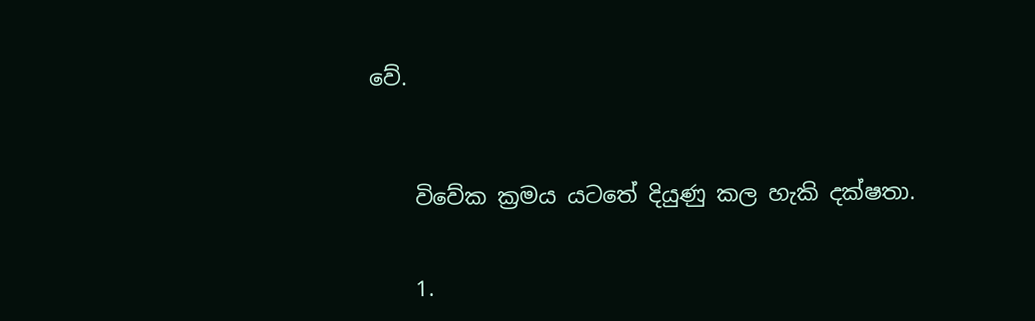වේ.



    විවේක ක්‍රමය යටතේ දියුණු කල හැකි දක්ෂතා.


    1.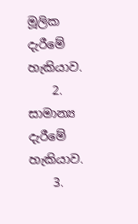මූලික දැරීමේ හැකියාව.
    2. සාමාන්‍ය දැරීමේ හැකියාව.
    3.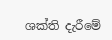ශක්ති දැරීමේ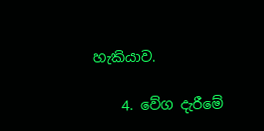හැකියාව.

    4. වේග දැරීමේ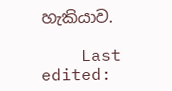හැකියාව.

    Last edited: